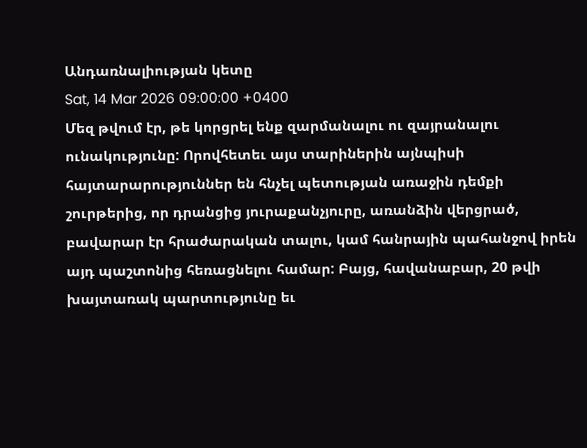Անդառնալիության կետը
Sat, 14 Mar 2026 09:00:00 +0400
Մեզ թվում էր, թե կորցրել ենք զարմանալու ու զայրանալու ունակությունը: Որովհետեւ այս տարիներին այնպիսի հայտարարություններ են հնչել պետության առաջին դեմքի շուրթերից, որ դրանցից յուրաքանչյուրը, առանձին վերցրած, բավարար էր հրաժարական տալու, կամ հանրային պահանջով իրեն այդ պաշտոնից հեռացնելու համար: Բայց, հավանաբար, 20 թվի խայտառակ պարտությունը եւ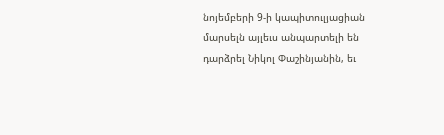նոյեմբերի 9-ի կապիտուլյացիան մարսելն այլեւս անպարտելի են դարձրել Նիկոլ Փաշինյանին, եւ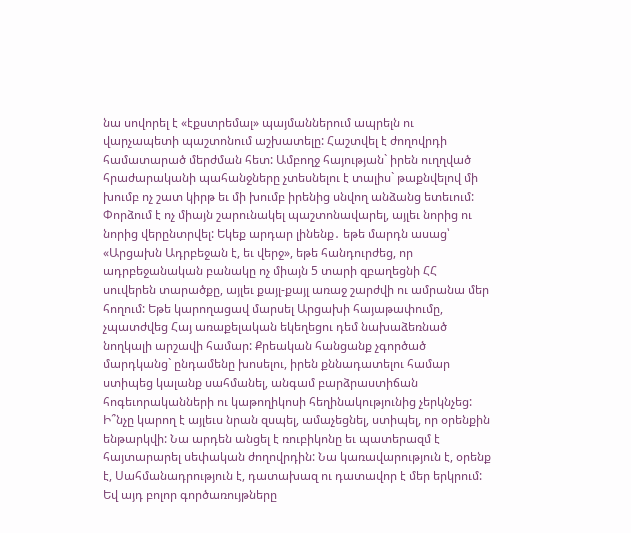նա սովորել է «էքստրեմալ» պայմաններում ապրելն ու վարչապետի պաշտոնում աշխատելը: Հաշտվել է ժողովրդի համատարած մերժման հետ: Ամբողջ հայության` իրեն ուղղված հրաժարականի պահանջները չտեսնելու է տալիս` թաքնվելով մի խումբ ոչ շատ կիրթ եւ մի խումբ իրենից սնվող անձանց ետեւում: Փորձում է ոչ միայն շարունակել պաշտոնավարել, այլեւ նորից ու նորից վերընտրվել: Եկեք արդար լինենք․ եթե մարդն ասաց՝ «Արցախն Ադրբեջան է, եւ վերջ», եթե հանդուրժեց, որ ադրբեջանական բանակը ոչ միայն 5 տարի զբաղեցնի ՀՀ սուվերեն տարածքը, այլեւ քայլ-քայլ առաջ շարժվի ու ամրանա մեր հողում: Եթե կարողացավ մարսել Արցախի հայաթափումը, չպատժվեց Հայ առաքելական եկեղեցու դեմ նախաձեռնած նողկալի արշավի համար: Քրեական հանցանք չգործած մարդկանց` ընդամենը խոսելու, իրեն քննադատելու համար ստիպեց կալանք սահմանել, անգամ բարձրաստիճան հոգեւորականների ու կաթողիկոսի հեղինակությունից չերկնչեց: Ի՞նչը կարող է այլեւս նրան զսպել, ամաչեցնել, ստիպել, որ օրենքին ենթարկվի: Նա արդեն անցել է ռուբիկոնը եւ պատերազմ է հայտարարել սեփական ժողովրդին: Նա կառավարություն է, օրենք է, Սահմանադրություն է, դատախազ ու դատավոր է մեր երկրում: Եվ այդ բոլոր գործառույթները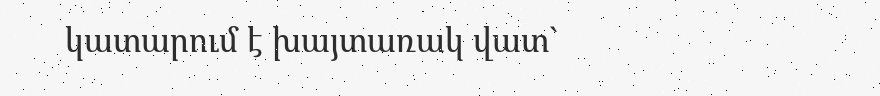կատարում է խայտառակ վատ`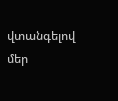վտանգելով մեր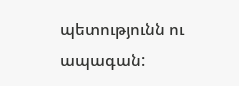պետությունն ու ապագան: